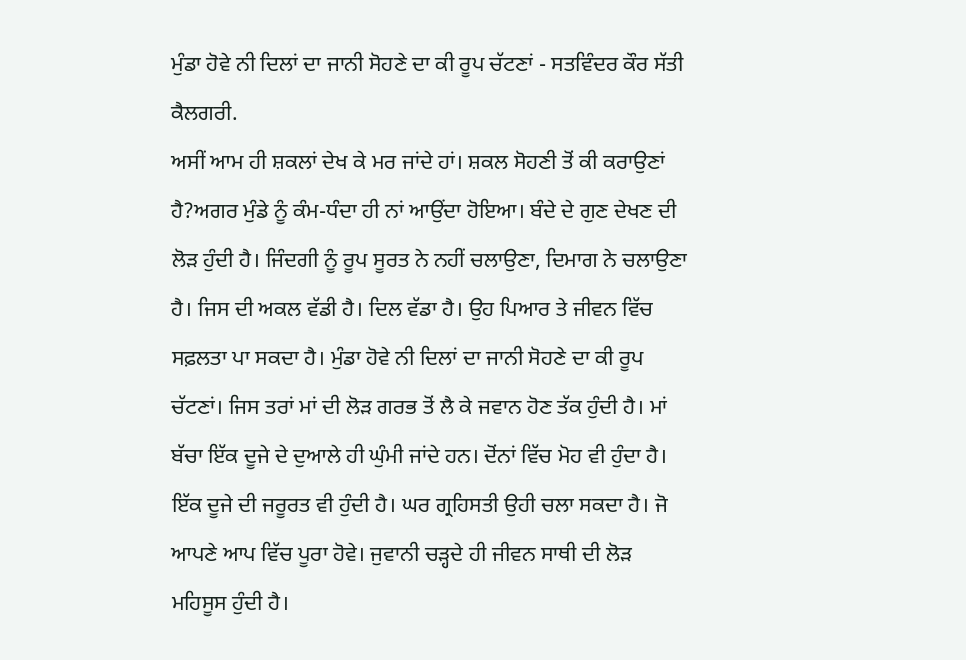ਮੁੰਡਾ ਹੋਵੇ ਨੀ ਦਿਲਾਂ ਦਾ ਜਾਨੀ ਸੋਹਣੇ ਦਾ ਕੀ ਰੂਪ ਚੱਟਣਾਂ - ਸਤਵਿੰਦਰ ਕੌਰ ਸੱਤੀ ਕੈਲਗਰੀ.
ਅਸੀਂ ਆਮ ਹੀ ਸ਼ਕਲਾਂ ਦੇਖ ਕੇ ਮਰ ਜਾਂਦੇ ਹਾਂ। ਸ਼ਕਲ ਸੋਹਣੀ ਤੋਂ ਕੀ ਕਰਾਉਣਾਂ ਹੈ?ਅਗਰ ਮੁੰਡੇ ਨੂੰ ਕੰਮ-ਧੰਦਾ ਹੀ ਨਾਂ ਆਉਂਦਾ ਹੋਇਆ। ਬੰਦੇ ਦੇ ਗੁਣ ਦੇਖਣ ਦੀ ਲੋੜ ਹੁੰਦੀ ਹੈ। ਜਿੰਦਗੀ ਨੂੰ ਰੂਪ ਸੂਰਤ ਨੇ ਨਹੀਂ ਚਲਾਉਣਾ, ਦਿਮਾਗ ਨੇ ਚਲਾਉਣਾ ਹੈ। ਜਿਸ ਦੀ ਅਕਲ ਵੱਡੀ ਹੈ। ਦਿਲ ਵੱਡਾ ਹੈ। ਉਹ ਪਿਆਰ ਤੇ ਜੀਵਨ ਵਿੱਚ ਸਫ਼ਲਤਾ ਪਾ ਸਕਦਾ ਹੈ। ਮੁੰਡਾ ਹੋਵੇ ਨੀ ਦਿਲਾਂ ਦਾ ਜਾਨੀ ਸੋਹਣੇ ਦਾ ਕੀ ਰੂਪ ਚੱਟਣਾਂ। ਜਿਸ ਤਰਾਂ ਮਾਂ ਦੀ ਲੋੜ ਗਰਭ ਤੋਂ ਲੈ ਕੇ ਜਵਾਨ ਹੋਣ ਤੱਕ ਹੁੰਦੀ ਹੈ। ਮਾਂ ਬੱਚਾ ਇੱਕ ਦੂਜੇ ਦੇ ਦੁਆਲੇ ਹੀ ਘੁੰਮੀ ਜਾਂਦੇ ਹਨ। ਦੋਂਨਾਂ ਵਿੱਚ ਮੋਹ ਵੀ ਹੁੰਦਾ ਹੈ। ਇੱਕ ਦੂਜੇ ਦੀ ਜਰੂਰਤ ਵੀ ਹੁੰਦੀ ਹੈ। ਘਰ ਗ੍ਰਹਿਸਤੀ ਉਹੀ ਚਲਾ ਸਕਦਾ ਹੈ। ਜੋ ਆਪਣੇ ਆਪ ਵਿੱਚ ਪੂਰਾ ਹੋਵੇ। ਜੁਵਾਨੀ ਚੜ੍ਹਦੇ ਹੀ ਜੀਵਨ ਸਾਥੀ ਦੀ ਲੋੜ ਮਹਿਸੂਸ ਹੁੰਦੀ ਹੈ।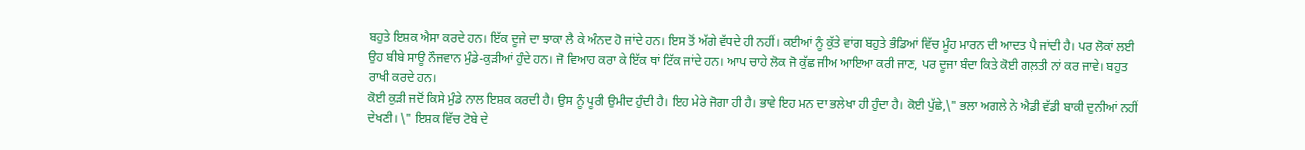ਬਹੁਤੇ ਇਸ਼ਕ ਐਸਾ ਕਰਦੇ ਹਨ। ਇੱਕ ਦੂਜੇ ਦਾ ਝਾਕਾ ਲੈ ਕੇ ਅੰਨਦ ਹੋ ਜਾਂਦੇ ਹਨ। ਇਸ ਤੋਂ ਅੱਗੇ ਵੱਧਦੇ ਹੀ ਨਹੀਂ। ਕਈਆਂ ਨੂੰ ਕੁੱਤੇ ਵਾਂਗ ਬਹੁਤੇ ਭੰਡਿਆਂ ਵਿੱਚ ਮੂੰਹ ਮਾਰਨ ਦੀ ਆਦਤ ਪੈ ਜਾਂਦੀ ਹੈ। ਪਰ ਲੋਕਾਂ ਲਈ ਉਹ ਬੀਬੇ ਸਾਊ ਨੌਜਵਾਨ ਮੁੰਡੇ-ਕੁੜੀਆਂ ਹੁੰਦੇ ਹਨ। ਜੋ ਵਿਆਹ ਕਰਾ ਕੇ ਇੱਕ ਥਾਂ ਟਿੱਕ ਜਾਂਦੇ ਹਨ। ਆਪ ਚਾਹੇ ਲੋਕ ਜੋ ਕੁੱਛ ਜੀਅ ਆਇਆ ਕਰੀ ਜਾਣ, ਪਰ ਦੂਜਾ ਬੰਦਾ ਕਿਤੇ ਕੋਈ ਗਲ਼ਤੀ ਨਾਂ ਕਰ ਜਾਵੇ। ਬਹੁਤ ਰਾਖੀ ਕਰਦੇ ਹਨ।
ਕੋਈ ਕੁੜੀ ਜਦੋਂ ਕਿਸੇ ਮੁੰਡੇ ਨਾਲ ਇਸ਼ਕ ਕਰਦੀ ਹੈ। ਉਸ ਨੂੰ ਪੂਰੀ ਉਮੀਦ ਹੁੰਦੀ ਹੈ। ਇਹ ਮੇਰੇ ਜੋਗਾ ਹੀ ਹੈ। ਭਾਵੇ ਇਹ ਮਨ ਦਾ ਭਲੇਖਾ ਹੀ ਹੁੰਦਾ ਹੈ। ਕੋਈ ਪੁੱਛੇ,\" ਭਲਾ ਅਗਲੇ ਨੇ ਐਡੀ ਵੱਡੀ ਬਾਕੀ ਦੁਨੀਆਂ ਨਹੀਂ ਦੇਖਣੀ। \" ਇਸ਼ਕ ਵਿੱਚ ਟੋਬੇ ਦੇ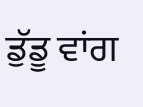ਡੁੱਡੂ ਵਾਂਗ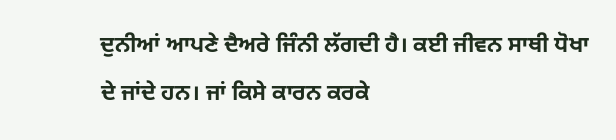ਦੁਨੀਆਂ ਆਪਣੇ ਦੈਅਰੇ ਜਿੰਨੀ ਲੱਗਦੀ ਹੈ। ਕਈ ਜੀਵਨ ਸਾਥੀ ਧੋਖਾ ਦੇ ਜਾਂਦੇ ਹਨ। ਜਾਂ ਕਿਸੇ ਕਾਰਨ ਕਰਕੇ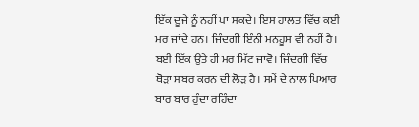ਇੱਕ ਦੂਜੇ ਨੂੰ ਨਹੀਂ ਪਾ ਸਕਦੇ। ਇਸ ਹਾਲਤ ਵਿੱਚ ਕਈ ਮਰ ਜਾਂਦੇ ਹਨ। ਜਿੰਦਗੀ ਇੰਨੀ ਮਨਹੂਸ ਵੀ ਨਹੀਂ ਹੈ। ਬਈ ਇੱਕ ਉਤੇ ਹੀ ਮਰ ਮਿੱਟ ਜਾਵੋ। ਜਿੰਦਗੀ ਵਿੱਚ ਥੋੜਾ ਸਬਰ ਕਰਨ ਦੀ ਲੋੜ ਹੈ। ਸਮੇਂ ਦੇ ਨਾਲ ਪਿਆਰ ਬਾਰ ਬਾਰ ਹੁੰਦਾ ਰਹਿੰਦਾ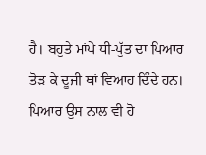ਹੈ। ਬਹੁਤੇ ਮਾਂਪੇ ਧੀ-ਪੁੱਤ ਦਾ ਪਿਆਰ ਤੋੜ ਕੇ ਦੂਜੀ ਥਾਂ ਵਿਆਹ ਦਿੰਦੇ ਹਨ। ਪਿਆਰ ਉਸ ਨਾਲ ਵੀ ਹੋ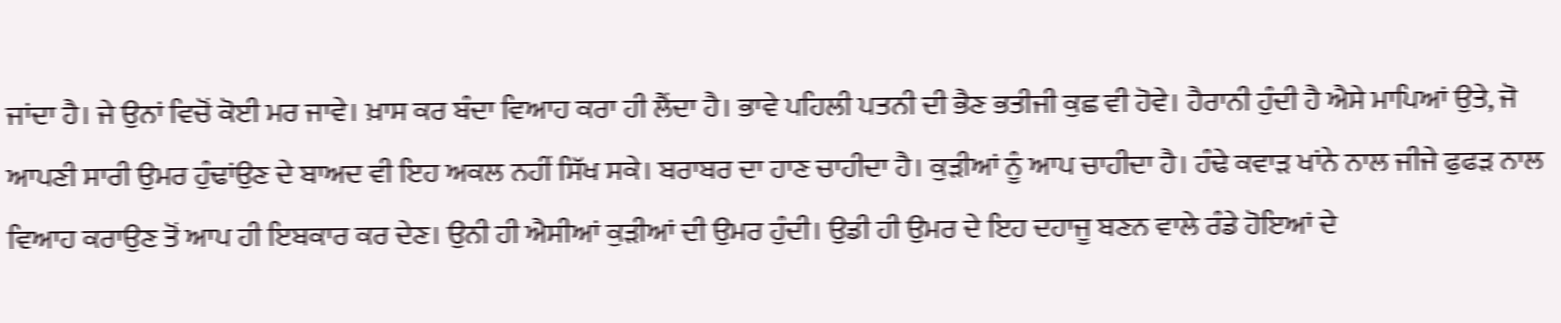ਜਾਂਦਾ ਹੈ। ਜੇ ਉਨਾਂ ਵਿਚੋਂ ਕੋਈ ਮਰ ਜਾਵੇ। ਖ਼ਾਸ ਕਰ ਬੰਦਾ ਵਿਆਹ ਕਰਾ ਹੀ ਲੈਂਦਾ ਹੈ। ਭਾਵੇ ਪਹਿਲੀ ਪਤਨੀ ਦੀ ਭੈਣ ਭਤੀਜੀ ਕੁਛ ਵੀ ਹੋਵੇ। ਹੈਰਾਨੀ ਹੁੰਦੀ ਹੈ ਐਸੇ ਮਾਪਿਆਂ ਉਤੇ, ਜੋ ਆਪਣੀ ਸਾਰੀ ਉਮਰ ਹੁੰਢਾਂਉਣ ਦੇ ਬਾਅਦ ਵੀ ਇਹ ਅਕਲ ਨਹੀਂ ਸਿੱਖ ਸਕੇ। ਬਰਾਬਰ ਦਾ ਹਾਣ ਚਾਹੀਦਾ ਹੈ। ਕੁੜੀਆਂ ਨੂੰ ਆਪ ਚਾਹੀਦਾ ਹੈ। ਹੰਢੇ ਕਵਾੜ ਖਾਂਨੇ ਨਾਲ ਜੀਜੇ ਫੁਫੜ ਨਾਲ ਵਿਆਹ ਕਰਾਉਣ ਤੋਂ ਆਪ ਹੀ ਇਬਕਾਰ ਕਰ ਦੇਣ। ਉਨੀ ਹੀ ਐਸੀਆਂ ਕੁੜੀਆਂ ਦੀ ਉਮਰ ਹੁੰਦੀ। ਉਡੀ ਹੀ ਉਮਰ ਦੇ ਇਹ ਦਹਾਜੂ ਬਣਨ ਵਾਲੇ ਰੰਡੇ ਹੋਇਆਂ ਦੇ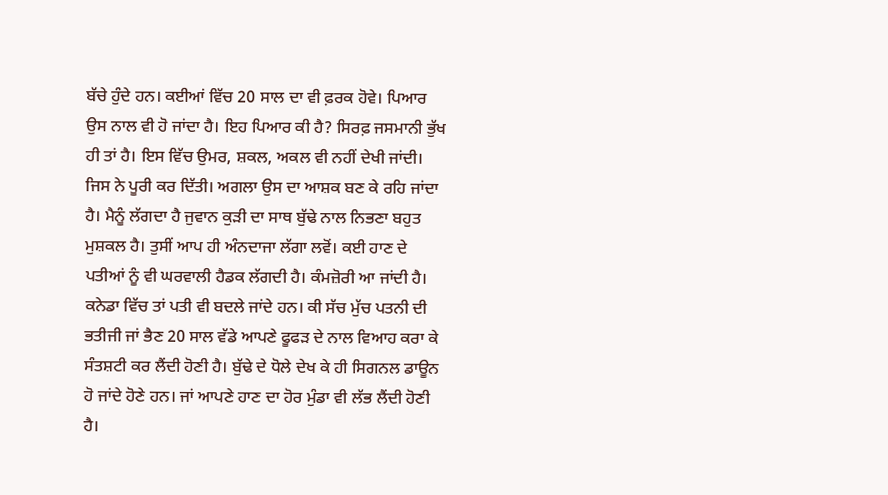ਬੱਚੇ ਹੁੰਦੇ ਹਨ। ਕਈਆਂ ਵਿੱਚ 20 ਸਾਲ ਦਾ ਵੀ ਫ਼ਰਕ ਹੋਵੇ। ਪਿਆਰ ਉਸ ਨਾਲ ਵੀ ਹੋ ਜਾਂਦਾ ਹੈ। ਇਹ ਪਿਆਰ ਕੀ ਹੈ? ਸਿਰਫ਼ ਜਸਮਾਨੀ ਭੁੱਖ ਹੀ ਤਾਂ ਹੈ। ਇਸ ਵਿੱਚ ਉਮਰ, ਸ਼ਕਲ, ਅਕਲ ਵੀ ਨਹੀਂ ਦੇਖੀ ਜਾਂਦੀ। ਜਿਸ ਨੇ ਪੂਰੀ ਕਰ ਦਿੱਤੀ। ਅਗਲਾ ਉਸ ਦਾ ਆਸ਼ਕ ਬਣ ਕੇ ਰਹਿ ਜਾਂਦਾ ਹੈ। ਮੈਨੂੰ ਲੱਗਦਾ ਹੈ ਜੁਵਾਨ ਕੁੜੀ ਦਾ ਸਾਥ ਬੁੱਢੇ ਨਾਲ ਨਿਭਣਾ ਬਹੁਤ ਮੁਸ਼ਕਲ ਹੈ। ਤੁਸੀਂ ਆਪ ਹੀ ਅੰਨਦਾਜਾ ਲੱਗਾ ਲਵੋਂ। ਕਈ ਹਾਣ ਦੇ ਪਤੀਆਂ ਨੂੰ ਵੀ ਘਰਵਾਲੀ ਹੈਡਕ ਲੱਗਦੀ ਹੈ। ਕੰਮਜ਼ੋਰੀ ਆ ਜਾਂਦੀ ਹੈ। ਕਨੇਡਾ ਵਿੱਚ ਤਾਂ ਪਤੀ ਵੀ ਬਦਲੇ ਜਾਂਦੇ ਹਨ। ਕੀ ਸੱਚ ਮੁੱਚ ਪਤਨੀ ਦੀ ਭਤੀਜੀ ਜਾਂ ਭੈਣ 20 ਸਾਲ ਵੱਡੇ ਆਪਣੇ ਫੂਫੜ ਦੇ ਨਾਲ ਵਿਆਹ ਕਰਾ ਕੇ ਸੰਤਸ਼ਟੀ ਕਰ ਲੈਂਦੀ ਹੋਣੀ ਹੈ। ਬੁੱਢੇ ਦੇ ਧੋਲੇ ਦੇਖ ਕੇ ਹੀ ਸਿਗਨਲ ਡਾਊਨ ਹੋ ਜਾਂਦੇ ਹੋਣੇ ਹਨ। ਜਾਂ ਆਪਣੇ ਹਾਣ ਦਾ ਹੋਰ ਮੁੰਡਾ ਵੀ ਲੱਭ ਲੈਂਦੀ ਹੋਣੀ ਹੈ।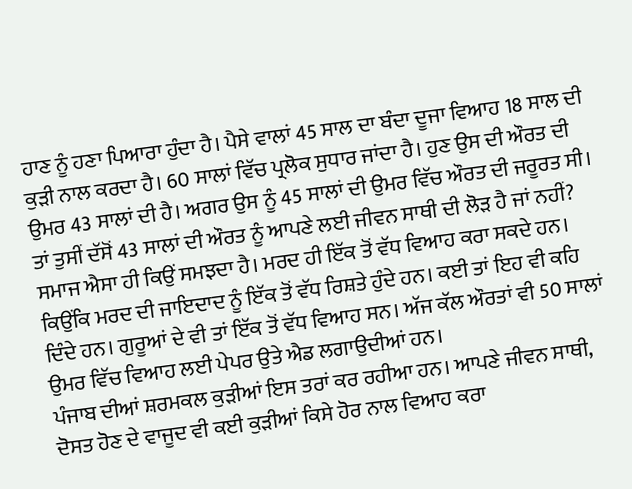ਹਾਣ ਨੂੰ ਹਣਾ ਪਿਆਰਾ ਹੁੰਦਾ ਹੈ। ਪੈਸੇ ਵਾਲਾਂ 45 ਸਾਲ ਦਾ ਬੰਦਾ ਦੂਜਾ ਵਿਆਹ 18 ਸਾਲ ਦੀ ਕੁੜੀ ਨਾਲ ਕਰਦਾ ਹੈ। 60 ਸਾਲਾਂ ਵਿੱਚ ਪ੍ਰਲੋਕ ਸੁਧਾਰ ਜਾਂਦਾ ਹੈ। ਹੁਣ ਉਸ ਦੀ ਔਰਤ ਦੀ ਉਮਰ 43 ਸਾਲਾਂ ਦੀ ਹੈ। ਅਗਰ ਉਸ ਨੂੰ 45 ਸਾਲਾਂ ਦੀ ਉਮਰ ਵਿੱਚ ਔਰਤ ਦੀ ਜਰੂਰਤ ਸੀ। ਤਾਂ ਤੁਸੀਂ ਦੱਸੋਂ 43 ਸਾਲਾਂ ਦੀ ਔਰਤ ਨੂੰ ਆਪਣੇ ਲਈ ਜੀਵਨ ਸਾਥੀ ਦੀ ਲੋੜ ਹੈ ਜਾਂ ਨਹੀਂ? ਸਮਾਜ ਐਸਾ ਹੀ ਕਿਉਂ ਸਮਝਦਾ ਹੈ। ਮਰਦ ਹੀ ਇੱਕ ਤੋਂ ਵੱਧ ਵਿਆਹ ਕਰਾ ਸਕਦੇ ਹਨ। ਕਿਉਂਕਿ ਮਰਦ ਦੀ ਜਾਇਦਾਦ ਨੂੰ ਇੱਕ ਤੋਂ ਵੱਧ ਰਿਸ਼ਤੇ ਹੁੰਦੇ ਹਨ। ਕਈ ਤਾਂ ਇਹ ਵੀ ਕਹਿ ਦਿੰਦੇ ਹਨ। ਗੁਰੂਆਂ ਦੇ ਵੀ ਤਾਂ ਇੱਕ ਤੋਂ ਵੱਧ ਵਿਆਹ ਸਨ। ਅੱਜ ਕੱਲ ਔਰਤਾਂ ਵੀ 50 ਸਾਲਾਂ ਉਮਰ ਵਿੱਚ ਵਿਆਹ ਲਈ ਪੇਪਰ ਉਤੇ ਐਡ ਲਗਾਉਦੀਆਂ ਹਨ।
ਪੰਜਾਬ ਦੀਆਂ ਸ਼ਰਮਕਲ ਕੁੜੀਆਂ ਇਸ ਤਰਾਂ ਕਰ ਰਹੀਆ ਹਨ। ਆਪਣੇ ਜੀਵਨ ਸਾਥੀ, ਦੋਸਤ ਹੋਣ ਦੇ ਵਾਜੂਦ ਵੀ ਕਈ ਕੁੜੀਆਂ ਕਿਸੇ ਹੋਰ ਨਾਲ ਵਿਆਹ ਕਰਾ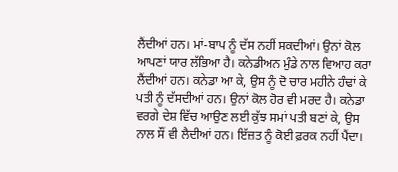ਲੈਂਦੀਆਂ ਹਨ। ਮਾਂ-ਬਾਪ ਨੂੰ ਦੱਸ ਨਹੀਂ ਸਕਦੀਆਂ। ਉਨਾਂ ਕੋਲ ਆਪਣਾਂ ਯਾਰ ਲੱਭਿਆ ਹੈ। ਕਨੇਡੀਅਨ ਮੁੰਡੇ ਨਾਲ ਵਿਆਹ ਕਰਾ ਲੈਂਦੀਆਂ ਹਨ। ਕਨੇਡਾ ਆ ਕੇ, ਉਸ ਨੂੰ ਦੋ ਚਾਰ ਮਹੀਨੇ ਹੰਢਾਂ ਕੇ ਪਤੀ ਨੂੰ ਦੱਸਦੀਆਂ ਹਨ। ਉਨਾਂ ਕੋਲ ਹੋਰ ਵੀ ਮਰਦ ਹੈ। ਕਨੇਡਾ ਵਰਗੇ ਦੇਸ਼ ਵਿੱਚ ਆਉਣ ਲਈ ਕੁੱਝ ਸਮਾਂ ਪਤੀ ਬਣਾਂ ਕੇ, ਉਸ ਨਾਲ ਸੌਂ ਵੀ ਲੈਦੀਆਂ ਹਨ। ਇੱਜ਼ਤ ਨੂੰ ਕੋਈ ਫ਼ਰਕ ਨਹੀਂ ਪੈਂਦਾ।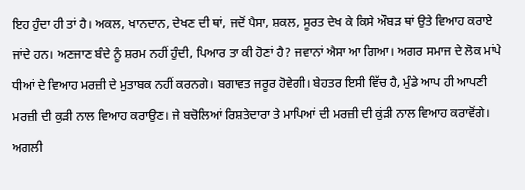ਇਹ ਹੁੰਦਾ ਹੀ ਤਾਂ ਹੈ। ਅਕਲ, ਖਾਨਦਾਨ, ਦੇਖਣ ਦੀ ਥਾਂ, ਜਦੋਂ ਪੈਸਾ, ਸ਼ਕਲ, ਸੂਰਤ ਦੇਖ ਕੇ ਕਿਸੇ ਔਬੜ ਥਾਂ ਉਤੇ ਵਿਆਹ ਕਰਾਏ ਜਾਂਦੇ ਹਨ। ਅਣਜਾਣ ਬੰਦੇ ਨੂੰ ਸ਼ਰਮ ਨਹੀਂ ਹੁੰਦੀ, ਪਿਆਰ ਤਾ ਕੀ ਹੋਣਾਂ ਹੈ? ਜਵਾਨਾਂ ਐਸਾ ਆ ਗਿਆ। ਅਗਰ ਸਮਾਜ ਦੇ ਲੋਕ ਮਾਂਪੇ ਧੀਆਂ ਦੇ ਵਿਆਹ ਮਰਜ਼ੀ ਦੇ ਮੁਤਾਬਕ ਨਹੀਂ ਕਰਨਗੇ। ਬਗਾਵਤ ਜਰੂਰ ਹੋਵੇਗੀ। ਬੇਹਤਰ ਇਸੀ ਵਿੱਚ ਹੈ, ਮੁੰਡੇ ਆਪ ਹੀ ਆਪਣੀ ਮਰਜ਼ੀ ਦੀ ਕੁੜੀ ਨਾਲ ਵਿਆਹ ਕਰਾਉਣ। ਜੇ ਬਚੋਲਿਆਂ ਰਿਸ਼ਤੇਦਾਰਾ ਤੇ ਮਾਪਿਆਂ ਦੀ ਮਰਜ਼ੀ ਦੀ ਕੁਂੜੀ ਨਾਲ ਵਿਆਹ ਕਰਾਵੋਂਗੇ। ਅਗਲੀ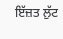ਇੱਜ਼ਤ ਲੁੱਟ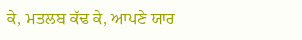ਕੇ, ਮਤਲਬ ਕੱਢ ਕੇ, ਆਪਣੇ ਯਾਰ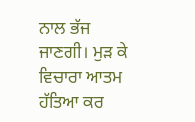ਨਾਲ ਭੱਜ ਜਾਣਗੀ। ਮੁੜ ਕੇ ਵਿਚਾਰਾ ਆਤਮ ਹੱਤਿਆ ਕਰ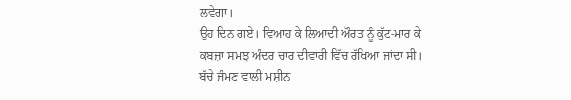ਲਵੇਗਾ।
ਉਹ ਦਿਨ ਗਏ। ਵਿਆਹ ਕੇ ਲਿਆਦੀ ਔਰਤ ਨੂੰ ਕੁੱਟ-ਮਾਰ ਕੇ ਕਬਜ਼ਾ ਸਮਝ ਅੰਦਰ ਚਾਰ ਦੀਵਾਰੀ ਵਿੱਚ ਰੱਖਿਆ ਜਾਂਦਾ ਸੀ। ਬੱਚੇ ਜੰਮਣ ਵਾਲੀ ਮਸ਼ੀਨ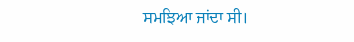ਸਮਝਿਆ ਜਾਂਦਾ ਸੀ।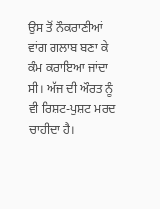ਉਸ ਤੋਂ ਨੌਕਰਾਣੀਆਂ ਵਾਂਗ ਗਲਾਬ ਬਣਾ ਕੇ ਕੰਮ ਕਰਾਇਆ ਜਾਂਦਾ ਸੀ। ਅੱਜ ਦੀ ਔਰਤ ਨੂੰ ਵੀ ਰਿਸ਼ਟ-ਪੁਸ਼ਟ ਮਰਦ ਚਾਹੀਦਾ ਹੈ।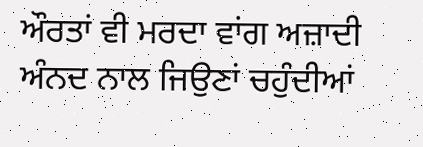ਔਰਤਾਂ ਵੀ ਮਰਦਾ ਵਾਂਗ ਅਜ਼ਾਦੀ ਅੰਨਦ ਨਾਲ ਜਿਉਣਾਂ ਚਹੁੰਦੀਆਂ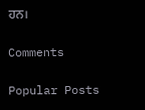ਹਨ।

Comments

Popular Posts